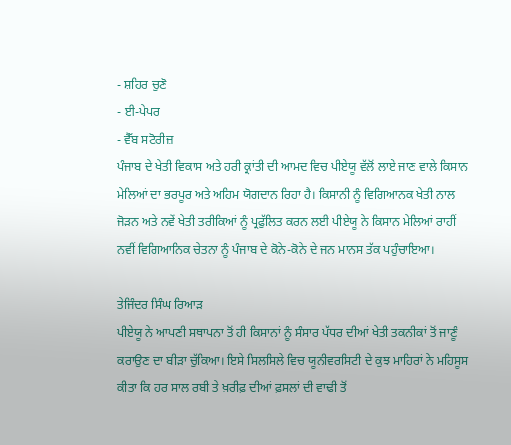- ਸ਼ਹਿਰ ਚੁਣੋ
- ਈ-ਪੇਪਰ
- ਵੈੱਬ ਸਟੋਰੀਜ਼
ਪੰਜਾਬ ਦੇ ਖੇਤੀ ਵਿਕਾਸ ਅਤੇ ਹਰੀ ਕ੍ਰਾਂਤੀ ਦੀ ਆਮਦ ਵਿਚ ਪੀਏਯੂ ਵੱਲੋਂ ਲਾਏ ਜਾਣ ਵਾਲੇ ਕਿਸਾਨ ਮੇਲਿਆਂ ਦਾ ਭਰਪੂਰ ਅਤੇ ਅਹਿਮ ਯੋਗਦਾਨ ਰਿਹਾ ਹੈ। ਕਿਸਾਨੀ ਨੂੰ ਵਿਗਿਆਨਕ ਖੇਤੀ ਨਾਲ ਜੋੜਨ ਅਤੇ ਨਵੇਂ ਖੇਤੀ ਤਰੀਕਿਆਂ ਨੂੰ ਪ੍ਰਫੁੱਲਿਤ ਕਰਨ ਲਈ ਪੀਏਯੂ ਨੇ ਕਿਸਾਨ ਮੇਲਿਆਂ ਰਾਹੀਂ ਨਵੀਂ ਵਿਗਿਆਨਿਕ ਚੇਤਨਾ ਨੂੰ ਪੰਜਾਬ ਦੇ ਕੋਨੇ-ਕੋਨੇ ਦੇ ਜਨ ਮਾਨਸ ਤੱਕ ਪਹੁੰਚਾਇਆ।

ਤੇਜਿੰਦਰ ਸਿੰਘ ਰਿਆੜ
ਪੀਏਯੂ ਨੇ ਆਪਣੀ ਸਥਾਪਨਾ ਤੋਂ ਹੀ ਕਿਸਾਨਾਂ ਨੂੰ ਸੰਸਾਰ ਪੱਧਰ ਦੀਆਂ ਖੇਤੀ ਤਕਨੀਕਾਂ ਤੋਂ ਜਾਣੂੰ ਕਰਾਉਣ ਦਾ ਬੀੜਾ ਚੁੱਕਿਆ। ਇਸੇ ਸਿਲਸਿਲੇ ਵਿਚ ਯੂਨੀਵਰਸਿਟੀ ਦੇ ਕੁਝ ਮਾਹਿਰਾਂ ਨੇ ਮਹਿਸੂਸ ਕੀਤਾ ਕਿ ਹਰ ਸਾਲ ਰਬੀ ਤੇ ਖ਼ਰੀਫ਼ ਦੀਆਂ ਫ਼ਸਲਾਂ ਦੀ ਵਾਢੀ ਤੋਂ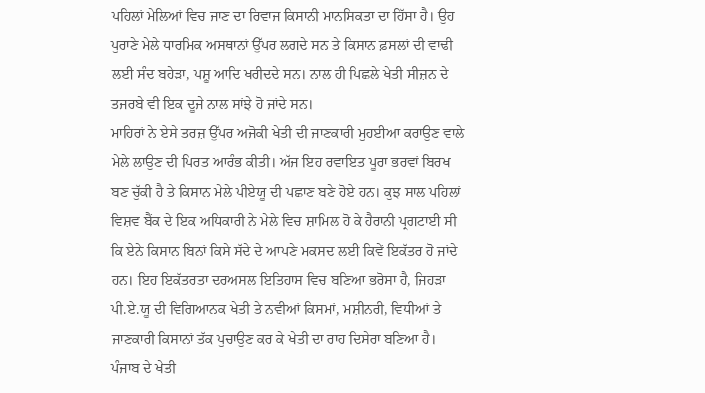ਪਹਿਲਾਂ ਮੇਲਿਆਂ ਵਿਚ ਜਾਣ ਦਾ ਰਿਵਾਜ ਕਿਸਾਨੀ ਮਾਨਸਿਕਤਾ ਦਾ ਹਿੱਸਾ ਹੈ। ਉਹ ਪੁਰਾਣੇ ਮੇਲੇ ਧਾਰਮਿਕ ਅਸਥਾਨਾਂ ਉੱਪਰ ਲਗਦੇ ਸਨ ਤੇ ਕਿਸਾਨ ਫ਼ਸਲਾਂ ਦੀ ਵਾਢੀ ਲਈ ਸੰਦ ਬਹੇੜਾ, ਪਸ਼ੂ ਆਦਿ ਖਰੀਦਦੇ ਸਨ। ਨਾਲ ਹੀ ਪਿਛਲੇ ਖੇਤੀ ਸੀਜ਼ਨ ਦੇ ਤਜਰਬੇ ਵੀ ਇਕ ਦੂਜੇ ਨਾਲ ਸਾਂਝੇ ਹੋ ਜਾਂਦੇ ਸਨ।
ਮਾਹਿਰਾਂ ਨੇ ਏਸੇ ਤਰਜ਼ ਉੱਪਰ ਅਜੋਕੀ ਖੇਤੀ ਦੀ ਜਾਣਕਾਰੀ ਮੁਹਈਆ ਕਰਾਉਣ ਵਾਲੇ ਮੇਲੇ ਲਾਉਣ ਦੀ ਪਿਰਤ ਆਰੰਭ ਕੀਤੀ। ਅੱਜ ਇਹ ਰਵਾਇਤ ਪੂਰਾ ਭਰਵਾਂ ਬਿਰਖ ਬਣ ਚੁੱਕੀ ਹੈ ਤੇ ਕਿਸਾਨ ਮੇਲੇ ਪੀਏਯੂ ਦੀ ਪਛਾਣ ਬਣੇ ਹੋਏ ਹਨ। ਕੁਝ ਸਾਲ ਪਹਿਲਾਂ ਵਿਸ਼ਵ ਬੈਂਕ ਦੇ ਇਕ ਅਧਿਕਾਰੀ ਨੇ ਮੇਲੇ ਵਿਚ ਸ਼ਾਮਿਲ ਹੋ ਕੇ ਹੈਰਾਨੀ ਪ੍ਰਗਟਾਈ ਸੀ ਕਿ ਏਨੇ ਕਿਸਾਨ ਬਿਨਾਂ ਕਿਸੇ ਸੱਦੇ ਦੇ ਆਪਣੇ ਮਕਸਦ ਲਈ ਕਿਵੇਂ ਇਕੱਤਰ ਹੋ ਜਾਂਦੇ ਹਨ। ਇਹ ਇਕੱਤਰਤਾ ਦਰਅਸਲ ਇਤਿਹਾਸ ਵਿਚ ਬਣਿਆ ਭਰੋਸਾ ਹੈ, ਜਿਹੜਾ ਪੀ.ਏ.ਯੂ ਦੀ ਵਿਗਿਆਨਕ ਖੇਤੀ ਤੇ ਨਵੀਆਂ ਕਿਸਮਾਂ, ਮਸ਼ੀਨਰੀ, ਵਿਧੀਆਂ ਤੇ ਜਾਣਕਾਰੀ ਕਿਸਾਨਾਂ ਤੱਕ ਪੁਚਾਉਣ ਕਰ ਕੇ ਖੇਤੀ ਦਾ ਰਾਹ ਦਿਸੇਰਾ ਬਣਿਆ ਹੈ।
ਪੰਜਾਬ ਦੇ ਖੇਤੀ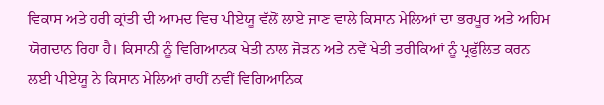ਵਿਕਾਸ ਅਤੇ ਹਰੀ ਕ੍ਰਾਂਤੀ ਦੀ ਆਮਦ ਵਿਚ ਪੀਏਯੂ ਵੱਲੋਂ ਲਾਏ ਜਾਣ ਵਾਲੇ ਕਿਸਾਨ ਮੇਲਿਆਂ ਦਾ ਭਰਪੂਰ ਅਤੇ ਅਹਿਮ ਯੋਗਦਾਨ ਰਿਹਾ ਹੈ। ਕਿਸਾਨੀ ਨੂੰ ਵਿਗਿਆਨਕ ਖੇਤੀ ਨਾਲ ਜੋੜਨ ਅਤੇ ਨਵੇਂ ਖੇਤੀ ਤਰੀਕਿਆਂ ਨੂੰ ਪ੍ਰਫੁੱਲਿਤ ਕਰਨ ਲਈ ਪੀਏਯੂ ਨੇ ਕਿਸਾਨ ਮੇਲਿਆਂ ਰਾਹੀਂ ਨਵੀਂ ਵਿਗਿਆਨਿਕ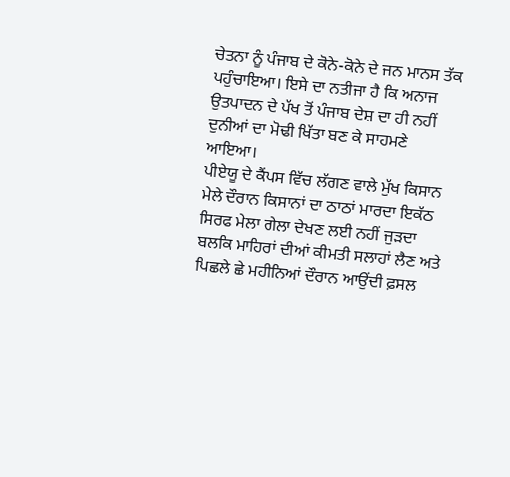ਚੇਤਨਾ ਨੂੰ ਪੰਜਾਬ ਦੇ ਕੋਨੇ-ਕੋਨੇ ਦੇ ਜਨ ਮਾਨਸ ਤੱਕ ਪਹੁੰਚਾਇਆ। ਇਸੇ ਦਾ ਨਤੀਜਾ ਹੈ ਕਿ ਅਨਾਜ ਉਤਪਾਦਨ ਦੇ ਪੱਖ ਤੋਂ ਪੰਜਾਬ ਦੇਸ਼ ਦਾ ਹੀ ਨਹੀਂ ਦੁਨੀਆਂ ਦਾ ਮੋਢੀ ਖਿੱਤਾ ਬਣ ਕੇ ਸਾਹਮਣੇ ਆਇਆ।
ਪੀਏਯੂ ਦੇ ਕੈਂਪਸ ਵਿੱਚ ਲੱਗਣ ਵਾਲੇ ਮੁੱਖ ਕਿਸਾਨ ਮੇਲੇ ਦੌਰਾਨ ਕਿਸਾਨਾਂ ਦਾ ਠਾਠਾਂ ਮਾਰਦਾ ਇਕੱਠ ਸਿਰਫ ਮੇਲਾ ਗੇਲਾ ਦੇਖਣ ਲਈ ਨਹੀਂ ਜੁੜਦਾ ਬਲਕਿ ਮਾਹਿਰਾਂ ਦੀਆਂ ਕੀਮਤੀ ਸਲਾਹਾਂ ਲੈਣ ਅਤੇ ਪਿਛਲੇ ਛੇ ਮਹੀਨਿਆਂ ਦੌਰਾਨ ਆਉਂਦੀ ਫ਼ਸਲ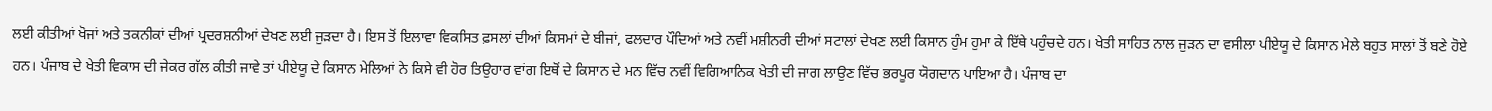ਲਈ ਕੀਤੀਆਂ ਖੋਜਾਂ ਅਤੇ ਤਕਨੀਕਾਂ ਦੀਆਂ ਪ੍ਰਦਰਸ਼ਨੀਆਂ ਦੇਖਣ ਲਈ ਜੁੜਦਾ ਹੈ। ਇਸ ਤੋਂ ਇਲਾਵਾ ਵਿਕਸਿਤ ਫ਼ਸਲਾਂ ਦੀਆਂ ਕਿਸਮਾਂ ਦੇ ਬੀਜਾਂ, ਫਲਦਾਰ ਪੌਦਿਆਂ ਅਤੇ ਨਵੀਂ ਮਸ਼ੀਨਰੀ ਦੀਆਂ ਸਟਾਲਾਂ ਦੇਖਣ ਲਈ ਕਿਸਾਨ ਹੁੰਮ ਹੁਮਾ ਕੇ ਇੱਥੇ ਪਹੁੰਚਦੇ ਹਨ। ਖੇਤੀ ਸਾਹਿਤ ਨਾਲ ਜੁੜਨ ਦਾ ਵਸੀਲਾ ਪੀਏਯੂ ਦੇ ਕਿਸਾਨ ਮੇਲੇ ਬਹੁਤ ਸਾਲਾਂ ਤੋਂ ਬਣੇ ਹੋਏ ਹਨ। ਪੰਜਾਬ ਦੇ ਖੇਤੀ ਵਿਕਾਸ ਦੀ ਜੇਕਰ ਗੱਲ ਕੀਤੀ ਜਾਵੇ ਤਾਂ ਪੀਏਯੂ ਦੇ ਕਿਸਾਨ ਮੇਲਿਆਂ ਨੇ ਕਿਸੇ ਵੀ ਹੋਰ ਤਿਉਹਾਰ ਵਾਂਗ ਇਥੋਂ ਦੇ ਕਿਸਾਨ ਦੇ ਮਨ ਵਿੱਚ ਨਵੀਂ ਵਿਗਿਆਨਿਕ ਖੇਤੀ ਦੀ ਜਾਗ ਲਾਉਣ ਵਿੱਚ ਭਰਪੂਰ ਯੋਗਦਾਨ ਪਾਇਆ ਹੈ। ਪੰਜਾਬ ਦਾ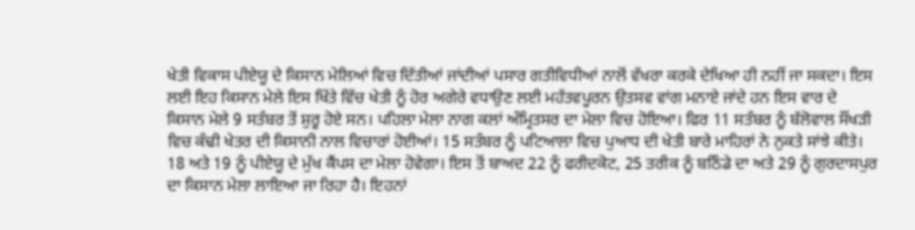ਖੇਤੀ ਵਿਕਾਸ ਪੀਏਯੂ ਦੇ ਕਿਸਾਨ ਮੇਲਿਆਂ ਵਿਚ ਦਿੱਤੀਆਂ ਜਾਂਦੀਆਂ ਪਸਾਰ ਗਤੀਵਿਧੀਆਂ ਨਾਲੋਂ ਵੱਖਰਾ ਕਰਕੇ ਦੇਖਿਆ ਹੀ ਨਹੀਂ ਜਾ ਸਕਦਾ। ਇਸ ਲਈ ਇਹ ਕਿਸਾਨ ਮੇਲੇ ਇਸ ਖਿੱਤੇ ਵਿੱਚ ਖੇਤੀ ਨੂੰ ਹੋਰ ਅਗੇਰੇ ਵਧਾਉਣ ਲਈ ਮਹੱਤਵਪੂਰਨ ਉਤਸਵ ਵਾਂਗ ਮਨਾਏ ਜਾਂਦੇ ਹਨ ਇਸ ਵਾਰ ਦੇ ਕਿਸਾਨ ਮੇਲੇ 9 ਸਤੰਬਰ ਤੋਂ ਸ਼ੁਰੂ ਹੋਏ ਸਨ। ਪਹਿਲਾ ਮੇਲਾ ਨਾਗ ਕਲਾਂ ਅੰਮ੍ਰਿਤਸਰ ਦਾ ਮੇਲਾ ਵਿਚ ਹੋਇਆ। ਫਿਰ 11 ਸਤੰਬਰ ਨੂੰ ਬੱਲੋਵਾਲ ਸੌਂਖੜੀ ਵਿਚ ਕੰਢੀ ਖੇਤਰ ਦੀ ਕਿਸਾਨੀ ਨਾਲ ਵਿਚਾਰਾਂ ਹੋਈਆਂ। 15 ਸਤੰਬਰ ਨੂੰ ਪਟਿਆਲਾ ਵਿਚ ਪੁਆਧ ਦੀ ਖੇਤੀ ਬਾਰੇ ਮਾਹਿਰਾਂ ਨੇ ਨੁਕਤੇ ਸਾਂਝੇ ਕੀਤੇ। 18 ਅਤੇ 19 ਨੂੰ ਪੀਏਯੂ ਦੇ ਮੁੱਖ ਕੈਂਪਸ ਦਾ ਮੇਲਾ ਹੋਵੇਗਾ। ਇਸ ਤੋਂ ਬਾਅਦ 22 ਨੂੰ ਫਰੀਦਕੋਟ, 25 ਤਰੀਕ ਨੂੰ ਬਠਿੰਡੇ ਦਾ ਅਤੇ 29 ਨੂੰ ਗੁਰਦਾਸਪੁਰ ਦਾ ਕਿਸਾਨ ਮੇਲਾ ਲਾਇਆ ਜਾ ਰਿਹਾ ਹੈ। ਇਹਨਾਂ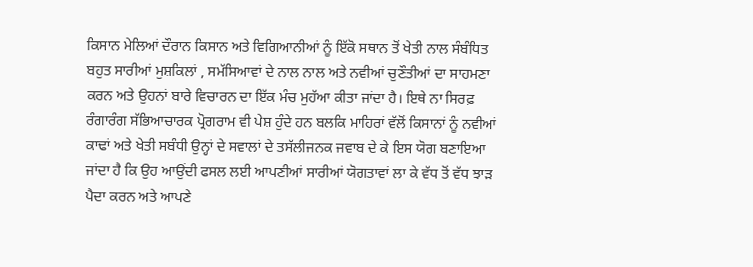ਕਿਸਾਨ ਮੇਲਿਆਂ ਦੌਰਾਨ ਕਿਸਾਨ ਅਤੇ ਵਿਗਿਆਨੀਆਂ ਨੂੰ ਇੱਕੋ ਸਥਾਨ ਤੋਂ ਖੇਤੀ ਨਾਲ ਸੰਬੰਧਿਤ ਬਹੁਤ ਸਾਰੀਆਂ ਮੁਸ਼ਕਿਲਾਂ , ਸਮੱਸਿਆਵਾਂ ਦੇ ਨਾਲ ਨਾਲ ਅਤੇ ਨਵੀਆਂ ਚੁਣੌਤੀਆਂ ਦਾ ਸਾਹਮਣਾ ਕਰਨ ਅਤੇ ਉਹਨਾਂ ਬਾਰੇ ਵਿਚਾਰਨ ਦਾ ਇੱਕ ਮੰਚ ਮੁਹੱਆ ਕੀਤਾ ਜਾਂਦਾ ਹੈ। ਇਥੇ ਨਾ ਸਿਰਫ਼ ਰੰਗਾਰੰਗ ਸੱਭਿਆਚਾਰਕ ਪ੍ਰੋਗਰਾਮ ਵੀ ਪੇਸ਼ ਹੁੰਦੇ ਹਨ ਬਲਕਿ ਮਾਹਿਰਾਂ ਵੱਲੋਂ ਕਿਸਾਨਾਂ ਨੂੰ ਨਵੀਆਂ ਕਾਢਾਂ ਅਤੇ ਖੇਤੀ ਸਬੰਧੀ ਉਨ੍ਹਾਂ ਦੇ ਸਵਾਲਾਂ ਦੇ ਤਸੱਲੀਜਨਕ ਜਵਾਬ ਦੇ ਕੇ ਇਸ ਯੋਗ ਬਣਾਇਆ ਜਾਂਦਾ ਹੈ ਕਿ ਉਹ ਆਉਂਦੀ ਫਸਲ ਲਈ ਆਪਣੀਆਂ ਸਾਰੀਆਂ ਯੋਗਤਾਵਾਂ ਲਾ ਕੇ ਵੱਧ ਤੋਂ ਵੱਧ ਝਾੜ ਪੈਦਾ ਕਰਨ ਅਤੇ ਆਪਣੇ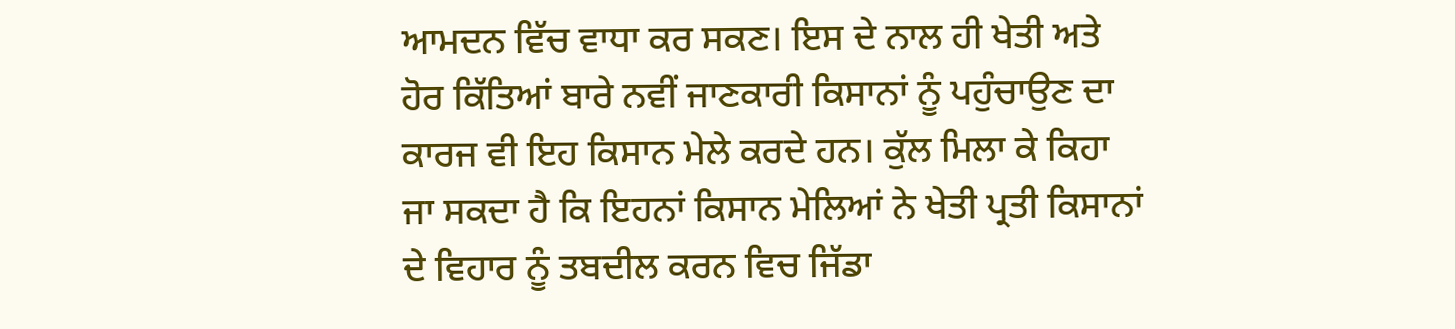ਆਮਦਨ ਵਿੱਚ ਵਾਧਾ ਕਰ ਸਕਣ। ਇਸ ਦੇ ਨਾਲ ਹੀ ਖੇਤੀ ਅਤੇ ਹੋਰ ਕਿੱਤਿਆਂ ਬਾਰੇ ਨਵੀਂ ਜਾਣਕਾਰੀ ਕਿਸਾਨਾਂ ਨੂੰ ਪਹੁੰਚਾਉਣ ਦਾ ਕਾਰਜ ਵੀ ਇਹ ਕਿਸਾਨ ਮੇਲੇ ਕਰਦੇ ਹਨ। ਕੁੱਲ ਮਿਲਾ ਕੇ ਕਿਹਾ ਜਾ ਸਕਦਾ ਹੈ ਕਿ ਇਹਨਾਂ ਕਿਸਾਨ ਮੇਲਿਆਂ ਨੇ ਖੇਤੀ ਪ੍ਰਤੀ ਕਿਸਾਨਾਂ ਦੇ ਵਿਹਾਰ ਨੂੰ ਤਬਦੀਲ ਕਰਨ ਵਿਚ ਜਿੱਡਾ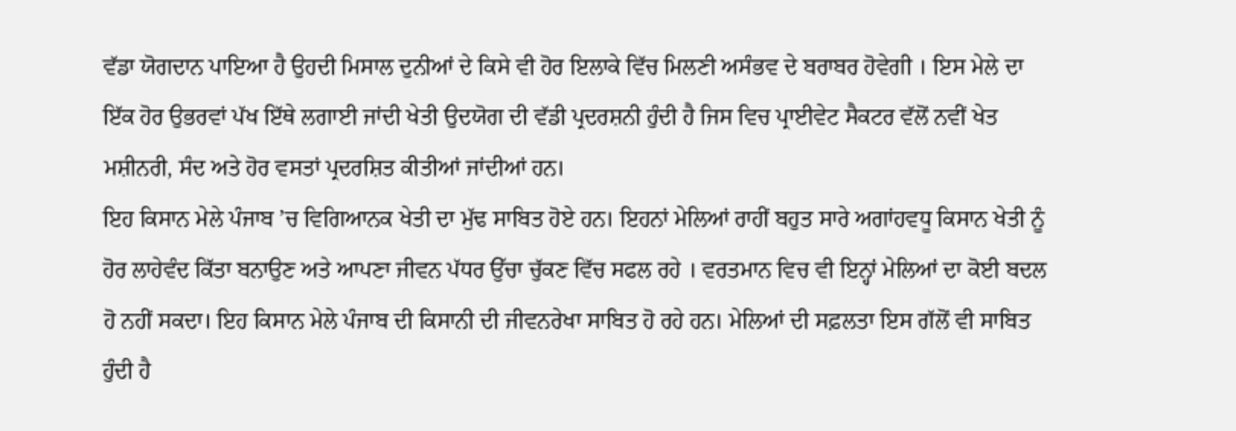ਵੱਡਾ ਯੋਗਦਾਨ ਪਾਇਆ ਹੈ ਉਹਦੀ ਮਿਸਾਲ ਦੁਨੀਆਂ ਦੇ ਕਿਸੇ ਵੀ ਹੋਰ ਇਲਾਕੇ ਵਿੱਚ ਮਿਲਣੀ ਅਸੰਭਵ ਦੇ ਬਰਾਬਰ ਹੋਵੇਗੀ । ਇਸ ਮੇਲੇ ਦਾ ਇੱਕ ਹੋਰ ਉਭਰਵਾਂ ਪੱਖ ਇੱਥੇ ਲਗਾਈ ਜਾਂਦੀ ਖੇਤੀ ਉਦਯੋਗ ਦੀ ਵੱਡੀ ਪ੍ਰਦਰਸ਼ਨੀ ਹੁੰਦੀ ਹੈ ਜਿਸ ਵਿਚ ਪ੍ਰਾਈਵੇਟ ਸੈਕਟਰ ਵੱਲੋਂ ਨਵੀਂ ਖੇਤ ਮਸ਼ੀਨਰੀ, ਸੰਦ ਅਤੇ ਹੋਰ ਵਸਤਾਂ ਪ੍ਰਦਰਸ਼ਿਤ ਕੀਤੀਆਂ ਜਾਂਦੀਆਂ ਹਨ।
ਇਹ ਕਿਸਾਨ ਮੇਲੇ ਪੰਜਾਬ ’ਚ ਵਿਗਿਆਨਕ ਖੇਤੀ ਦਾ ਮੁੱਢ ਸਾਬਿਤ ਹੋਏ ਹਨ। ਇਹਨਾਂ ਮੇਲਿਆਂ ਰਾਹੀਂ ਬਹੁਤ ਸਾਰੇ ਅਗਾਂਹਵਧੂ ਕਿਸਾਨ ਖੇਤੀ ਨੂੰ ਹੋਰ ਲਾਹੇਵੰਦ ਕਿੱਤਾ ਬਨਾਉਣ ਅਤੇ ਆਪਣਾ ਜੀਵਨ ਪੱਧਰ ਉੱਚਾ ਚੁੱਕਣ ਵਿੱਚ ਸਫਲ ਰਹੇ । ਵਰਤਮਾਨ ਵਿਚ ਵੀ ਇਨ੍ਹਾਂ ਮੇਲਿਆਂ ਦਾ ਕੋਈ ਬਦਲ ਹੋ ਨਹੀਂ ਸਕਦਾ। ਇਹ ਕਿਸਾਨ ਮੇਲੇ ਪੰਜਾਬ ਦੀ ਕਿਸਾਨੀ ਦੀ ਜੀਵਨਰੇਖਾ ਸਾਬਿਤ ਹੋ ਰਹੇ ਹਨ। ਮੇਲਿਆਂ ਦੀ ਸਫ਼ਲਤਾ ਇਸ ਗੱਲੋਂ ਵੀ ਸਾਬਿਤ ਹੁੰਦੀ ਹੈ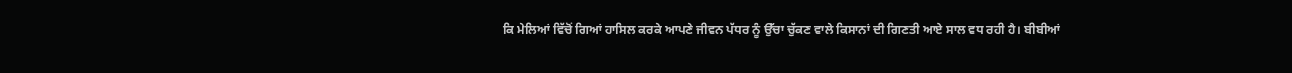ਕਿ ਮੇਲਿਆਂ ਵਿੱਚੋਂ ਗਿਆਂ ਹਾਸਿਲ ਕਰਕੇ ਆਪਣੇ ਜੀਵਨ ਪੱਧਰ ਨੂੰ ਉੱਚਾ ਚੁੱਕਣ ਵਾਲੇ ਕਿਸਾਨਾਂ ਦੀ ਗਿਣਤੀ ਆਏ ਸਾਲ ਵਧ ਰਹੀ ਹੈ। ਬੀਬੀਆਂ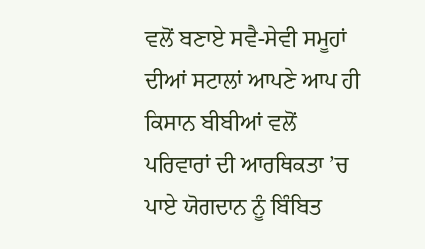ਵਲੋਂ ਬਣਾਏ ਸਵੈ-ਸੇਵੀ ਸਮੂਹਾਂ ਦੀਆਂ ਸਟਾਲਾਂ ਆਪਣੇ ਆਪ ਹੀ ਕਿਸਾਨ ਬੀਬੀਆਂ ਵਲੋਂ ਪਰਿਵਾਰਾਂ ਦੀ ਆਰਥਿਕਤਾ ’ਚ ਪਾਏ ਯੋਗਦਾਨ ਨੂੰ ਬਿੰਬਿਤ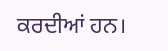ਕਰਦੀਆਂ ਹਨ।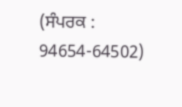(ਸੰਪਰਕ : 94654-64502)